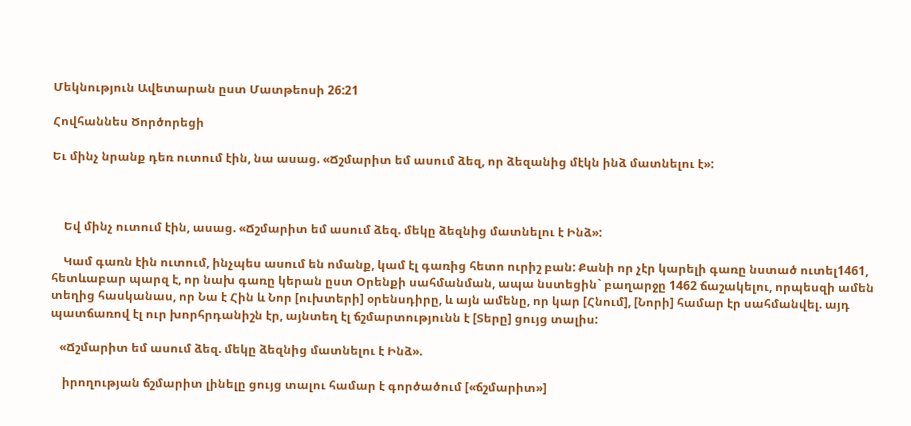Մեկնություն Ավետարան ըստ Մատթեոսի 26:21

Հովհաննես Ծործորեցի

Եւ մինչ նրանք դեռ ուտում էին, նա ասաց. «Ճշմարիտ եմ ասում ձեզ, որ ձեզանից մէկն ինձ մատնելու է»:



    Եվ մինչ ուտում էին, ասաց. «Ճշմարիտ եմ ասում ձեզ. մեկը ձեզնից մատնելու է Ինձ»:

    Կամ գառն էին ուտում, ինչպես ասում են ոմանք, կամ էլ գառից հետո ուրիշ բան: Քանի որ չէր կարելի գառը նստած ուտել1461, հետևաբար պարզ է, որ նախ գառը կերան ըստ Օրենքի սահմանման, ապա նստեցին` բաղարջը 1462 ճաշակելու, որպեսզի ամեն տեղից հասկանաս, որ Նա է Հին և Նոր [ուխտերի] օրենսդիրը, և այն ամենը, որ կար [Հնում], [Նորի] համար էր սահմանվել. այդ պատճառով էլ ուր խորհրդանիշն էր, այնտեղ էլ ճշմարտությունն է [Տերը] ցույց տալիս:

   «Ճշմարիտ եմ ասում ձեզ. մեկը ձեզնից մատնելու է Ինձ».

    իրողության ճշմարիտ լինելը ցույց տալու համար է գործածում [«ճշմարիտ»]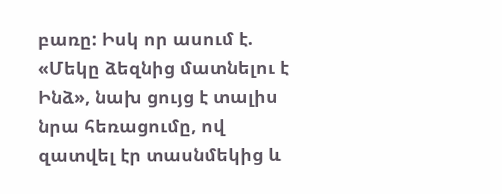բառը: Իսկ որ ասում է. «Մեկը ձեզնից մատնելու է Ինձ», նախ ցույց է տալիս նրա հեռացումը, ով զատվել էր տասնմեկից և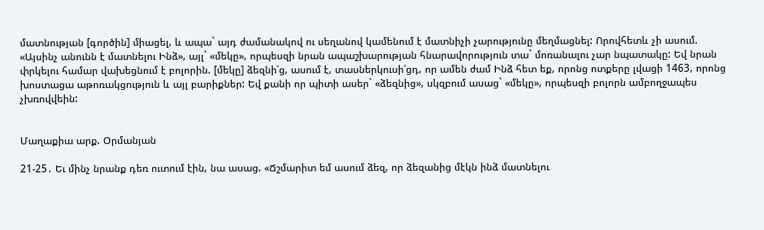մատնության [գործին] միացել, և ապա` այդ ժամանակով ու սեղանով կամենում է մատնիչի չարությունը մեղմացնել: Որովհետև չի ասում. «Այսինչ անունն է մատնելու Ինձ», այլ` «մեկը», որպեսզի նրան ապաշխարության հնարավորություն տա` մոռանալու չար նպատակը: Եվ նրան փրկելու համար վախեցնում է բոլորին. [մեկը] ձեզնի՛ց, ասում է, տասներկուսի՛ցդ, որ ամեն ժամ Ինձ հետ եք, որոնց ոտքերը լվացի 1463, որոնց խոստացա աթոռակցություն և այլ բարիքներ: Եվ քանի որ պիտի ասեր` «ձեզնից», սկզբում ասաց` «մեկը», որպեսզի բոլորն ամբողջապես չխռովվեին:


Մաղաքիա արք. Օրմանյան

21-25․ Եւ մինչ նրանք դեռ ուտում էին, նա ասաց. «Ճշմարիտ եմ ասում ձեզ, որ ձեզանից մէկն ինձ մատնելու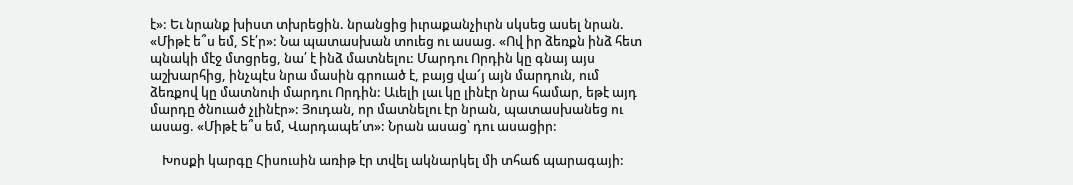է»: Եւ նրանք խիստ տխրեցին. նրանցից իւրաքանչիւրն սկսեց ասել նրան. «Միթէ ե՞ս եմ, Տէ՛ր»: Նա պատասխան տուեց ու ասաց. «Ով իր ձեռքն ինձ հետ պնակի մէջ մտցրեց, նա՛ է ինձ մատնելու: Մարդու Որդին կը գնայ այս աշխարհից, ինչպէս նրա մասին գրուած է, բայց վա՜յ այն մարդուն, ում ձեռքով կը մատնուի մարդու Որդին: Աւելի լաւ կը լինէր նրա համար, եթէ այդ մարդը ծնուած չլինէր»: Յուդան, որ մատնելու էր նրան, պատասխանեց ու ասաց. «Միթէ ե՞ս եմ, Վարդապե՛տ»: Նրան ասաց՝ դու ասացիր:

    Խոսքի կարգը Հիսուսին առիթ էր տվել ակնարկել մի տհաճ պարագայի: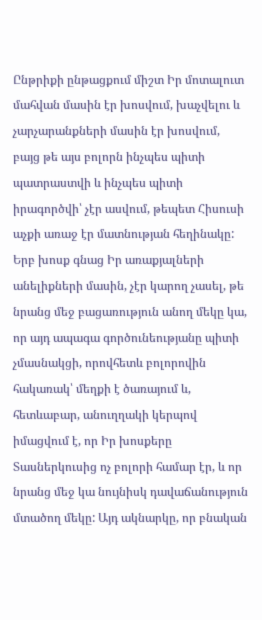Ընթրիքի ընթացքում միշտ Իր մոտալուտ մահվան մասին էր խոսվում, խաչվելու և չարչարանքների մասին էր խոսվում, բայց թե այս բոլորն ինչպես պիտի պատրաստվի և ինչպես պիտի իրագործվի՝ չէր ասվում, թեպետ Հիսուսի աչքի առաջ էր մատնության հեղինակը: Երբ խոսք գնաց Իր առաքյալների անելիքների մասին, չէր կարող չասել, թե նրանց մեջ բացառություն անող մեկը կա, որ այդ ապագա գործունեությանը պիտի չմասնակցի, որովհետև բոլորովին հակառակ՝ մեղքի է ծառայում և, հետևաբար, անուղղակի կերպով իմացվում է, որ Իր խոսքերը Տասներկուսից ոչ բոլորի համար էր, և որ նրանց մեջ կա նույնիսկ դավաճանություն մտածող մեկը: Այդ ակնարկը, որ բնական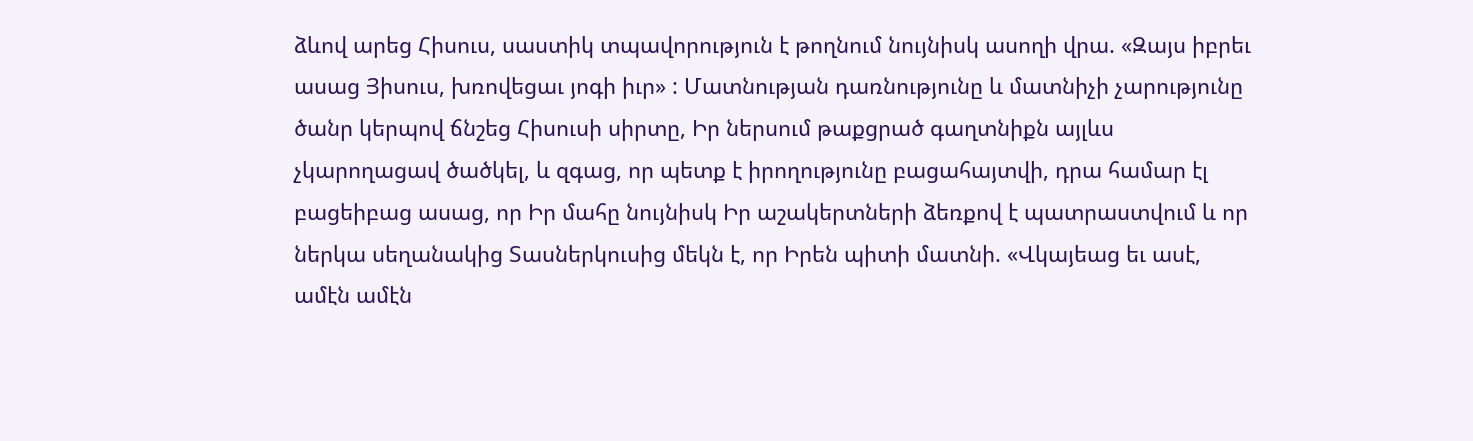ձևով արեց Հիսուս, սաստիկ տպավորություն է թողնում նույնիսկ ասողի վրա. «Զայս իբրեւ ասաց Յիսուս, խռովեցաւ յոգի իւր» : Մատնության դառնությունը և մատնիչի չարությունը ծանր կերպով ճնշեց Հիսուսի սիրտը, Իր ներսում թաքցրած գաղտնիքն այլևս չկարողացավ ծածկել, և զգաց, որ պետք է իրողությունը բացահայտվի, դրա համար էլ բացեիբաց ասաց, որ Իր մահը նույնիսկ Իր աշակերտների ձեռքով է պատրաստվում և որ ներկա սեղանակից Տասներկուսից մեկն է, որ Իրեն պիտի մատնի. «Վկայեաց եւ ասէ, ամէն ամէն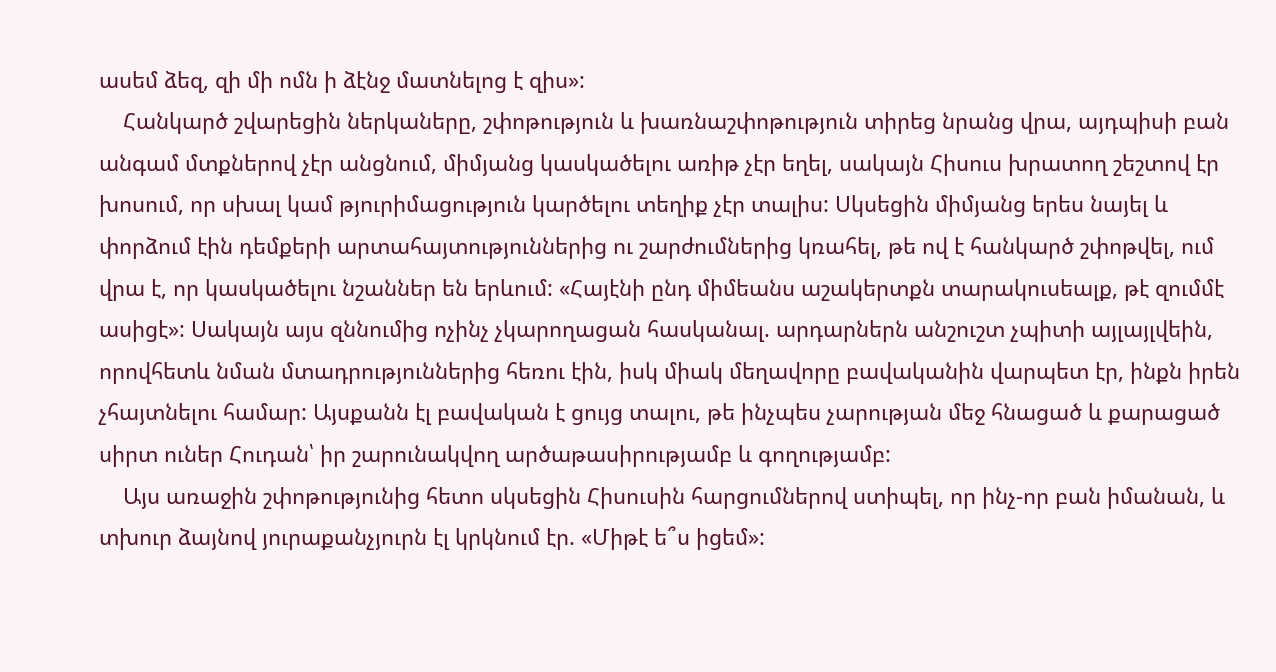ասեմ ձեզ, զի մի ոմն ի ձէնջ մատնելոց է զիս»:
    Հանկարծ շվարեցին ներկաները, շփոթություն և խառնաշփոթություն տիրեց նրանց վրա, այդպիսի բան անգամ մտքներով չէր անցնում, միմյանց կասկածելու առիթ չէր եղել, սակայն Հիսուս խրատող շեշտով էր խոսում, որ սխալ կամ թյուրիմացություն կարծելու տեղիք չէր տալիս: Սկսեցին միմյանց երես նայել և փորձում էին դեմքերի արտահայտություններից ու շարժումներից կռահել, թե ով է հանկարծ շփոթվել, ում վրա է, որ կասկածելու նշաններ են երևում: «Հայէնի ընդ միմեանս աշակերտքն տարակուսեալք, թէ զումմէ ասիցէ»: Սակայն այս զննումից ոչինչ չկարողացան հասկանալ. արդարներն անշուշտ չպիտի այլայլվեին, որովհետև նման մտադրություններից հեռու էին, իսկ միակ մեղավորը բավականին վարպետ էր, ինքն իրեն չհայտնելու համար: Այսքանն էլ բավական է ցույց տալու, թե ինչպես չարության մեջ հնացած և քարացած սիրտ ուներ Հուդան՝ իր շարունակվող արծաթասիրությամբ և գողությամբ:
    Այս առաջին շփոթությունից հետո սկսեցին Հիսուսին հարցումներով ստիպել, որ ինչ-որ բան իմանան, և տխուր ձայնով յուրաքանչյուրն էլ կրկնում էր. «Միթէ ե՞ս իցեմ»: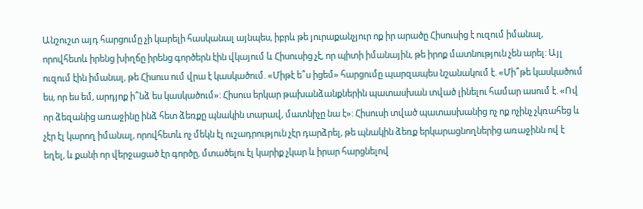Անշուշտ այդ հարցումը չի կարելի հասկանալ այնպես, իբրև թե յուրաքանչյուր ոք իր արածը Հիսուսից է ուզում իմանալ, որովհետև իրենց խիղճը իրենց գործերն էին վկայում և Հիսուսից չէ, որ պիտի իմանային, թե իրոք մատնություն չեն արել: Այլ ուզում էին իմանալ, թե Հիսուս ում վրա է կասկածում. «Միթէ ե՞ս իցեմ» հարցումը պարզապես նշանակում է. «Մի՞թե կասկածում ես, որ ես եմ, արդյոք ի՞նձ ես կասկածում»: Հիսուս երկար թախանձանքներին պատասխան տված լինելու համար ասում է. «Ով որ ձեզանից առաջինը ինձ հետ ձեռքը պնակին տարավ, մատնիչը նա է»: Հիսուսի տված պատասխանից ոչ ոք ոչինչ չկռահեց և չէր էլ կարող իմանալ, որովհետև ոչ մեկն էլ ուշադրություն չէր դարձրել, թե պնակին ձեռք երկարացնողներից առաջինն ով է եղել, և քանի որ վերջացած էր գործը, մտածելու էլ կարիք չկար և իրար հարցնելով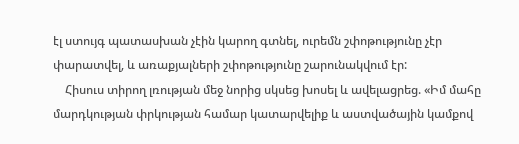էլ ստույգ պատասխան չէին կարող գտնել, ուրեմն շփոթությունը չէր փարատվել, և առաքյալների շփոթությունը շարունակվում էր:
    Հիսուս տիրող լռության մեջ նորից սկսեց խոսել և ավելացրեց. «Իմ մահը մարդկության փրկության համար կատարվելիք և աստվածային կամքով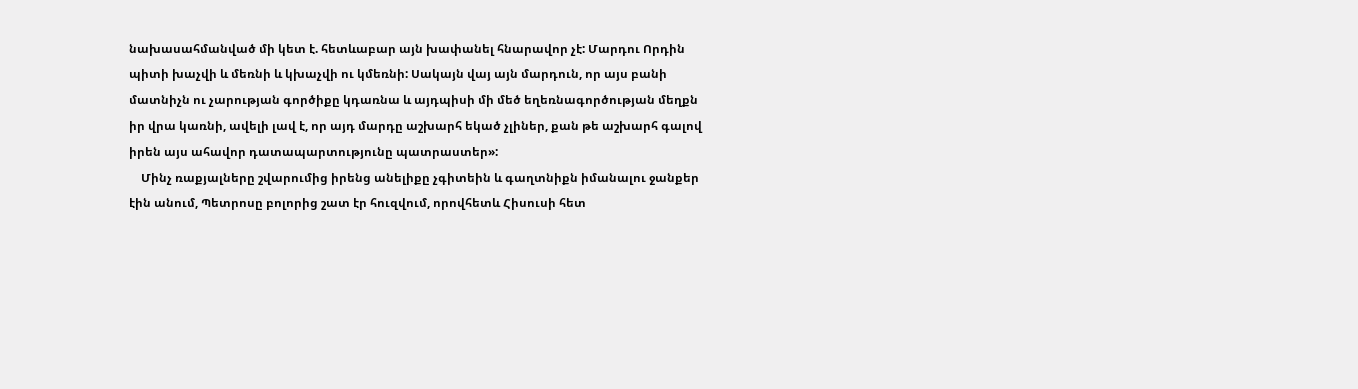նախասահմանված մի կետ է. հետևաբար այն խափանել հնարավոր չէ: Մարդու Որդին պիտի խաչվի և մեռնի և կխաչվի ու կմեռնի: Սակայն վայ այն մարդուն, որ այս բանի մատնիչն ու չարության գործիքը կդառնա և այդպիսի մի մեծ եղեռնագործության մեղքն իր վրա կառնի, ավելի լավ է, որ այդ մարդը աշխարհ եկած չլիներ, քան թե աշխարհ գալով իրեն այս ահավոր դատապարտությունը պատրաստեր»:
    Մինչ ռաքյալները շվարումից իրենց անելիքը չգիտեին և գաղտնիքն իմանալու ջանքեր էին անում, Պետրոսը բոլորից շատ էր հուզվում, որովհետև Հիսուսի հետ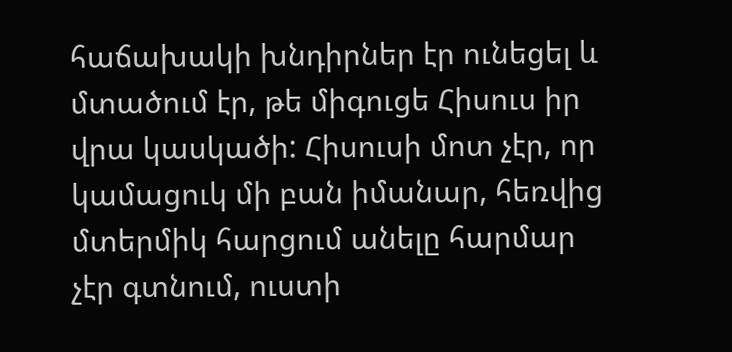հաճախակի խնդիրներ էր ունեցել և մտածում էր, թե միգուցե Հիսուս իր վրա կասկածի: Հիսուսի մոտ չէր, որ կամացուկ մի բան իմանար, հեռվից մտերմիկ հարցում անելը հարմար չէր գտնում, ուստի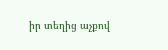իր տեղից աչքով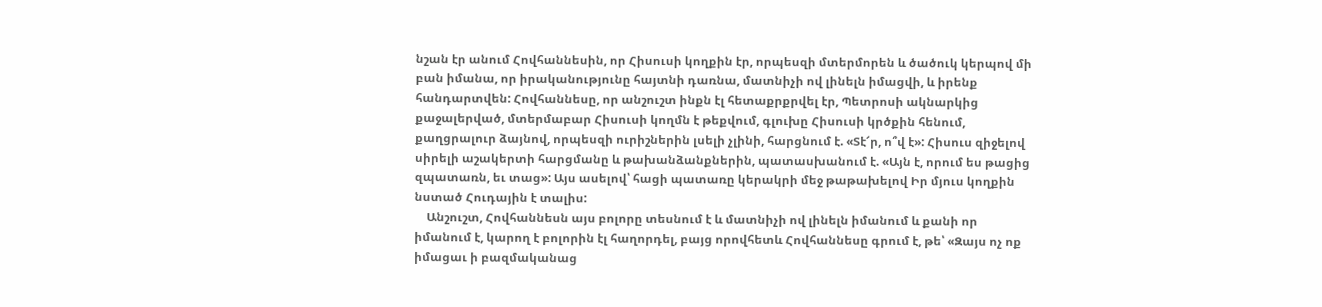նշան էր անում Հովհաննեսին, որ Հիսուսի կողքին էր, որպեսզի մտերմորեն և ծածուկ կերպով մի բան իմանա, որ իրականությունը հայտնի դառնա, մատնիչի ով լինելն իմացվի, և իրենք հանդարտվեն: Հովհաննեսը, որ անշուշտ ինքն էլ հետաքրքրվել էր, Պետրոսի ակնարկից քաջալերված, մտերմաբար Հիսուսի կողմն է թեքվում, գլուխը Հիսուսի կրծքին հենում, քաղցրալուր ձայնով, որպեսզի ուրիշներին լսելի չլինի, հարցնում է. «Տէ՜ր, ո՞վ է»: Հիսուս զիջելով սիրելի աշակերտի հարցմանը և թախանձանքներին, պատասխանում է. «Այն է, որում ես թացից զպատառն, եւ տաց»: Այս ասելով՝ հացի պատառը կերակրի մեջ թաթախելով Իր մյուս կողքին նստած Հուդային է տալիս:
    Անշուշտ, Հովհաննեսն այս բոլորը տեսնում է և մատնիչի ով լինելն իմանում և քանի որ իմանում է, կարող է բոլորին էլ հաղորդել, բայց որովհետև Հովհաննեսը գրում է, թե՝ «Զայս ոչ ոք իմացաւ ի բազմականաց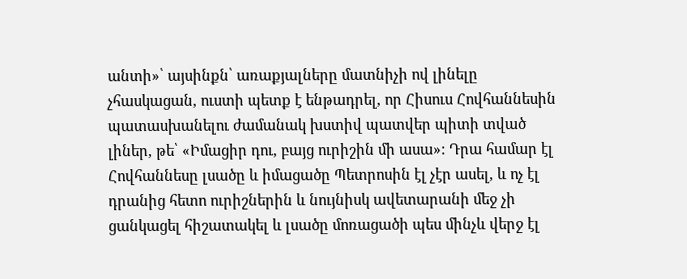անտի»՝ այսինքն՝ առաքյալները մատնիչի ով լինելը չհասկացան, ուստի պետք է ենթադրել, որ Հիսուս Հովհաննեսին պատասխանելու ժամանակ խստիվ պատվեր պիտի տված լիներ, թե՝ «Իմացիր դու, բայց ուրիշին մի ասա»: Դրա համար էլ Հովհաննեսը լսածը և իմացածը Պետրոսին էլ չէր ասել, և ոչ էլ դրանից հետո ուրիշներին և նույնիսկ ավետարանի մեջ չի ցանկացել հիշատակել և լսածը մոռացածի պես մինչև վերջ էլ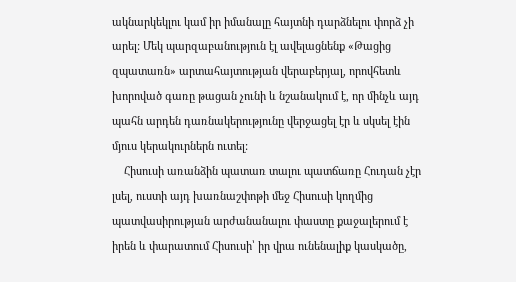ակնարկեկլու կամ իր իմանալը հայտնի դարձնելու փորձ չի արել: Մեկ պարզաբանություն էլ ավելացնենք «Թացից զպատառն» արտահայտության վերաբերյալ, որովհետև խորոված գառը թացան չունի և նշանակում է, որ մինչև այդ պահն արդեն դառնակերությունը վերջացել էր և սկսել էին մյուս կերակուրներն ուտել:
    Հիսուսի առանձին պատառ տալու պատճառը Հուդան չէր լսել, ուստի այդ խառնաշփոթի մեջ Հիսուսի կողմից պատվասիրության արժանանալու փաստը քաջալերում է իրեն և փարատում Հիսուսի՝ իր վրա ունենալիք կասկածը,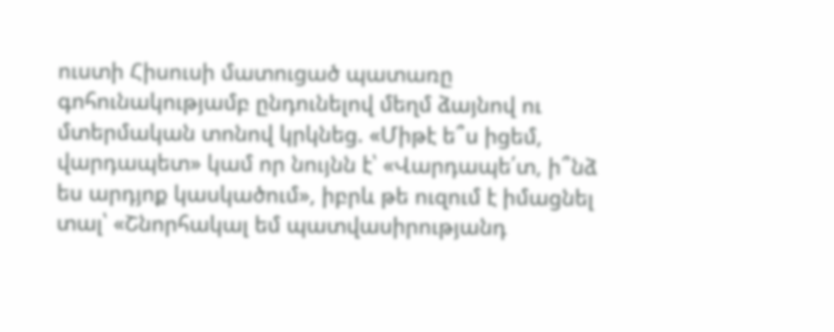ուստի Հիսուսի մատուցած պատառը գոհունակությամբ ընդունելով մեղմ ձայնով ու մտերմական տոնով կրկնեց. «Միթէ ե՞ս իցեմ, վարդապետ» կամ որ նույնն է՝ «Վարդապե՛տ, ի՞նձ ես արդյոք կասկածում», իբրև թե ուզում է իմացնել տալ՝ «Շնորհակալ եմ պատվասիրությանդ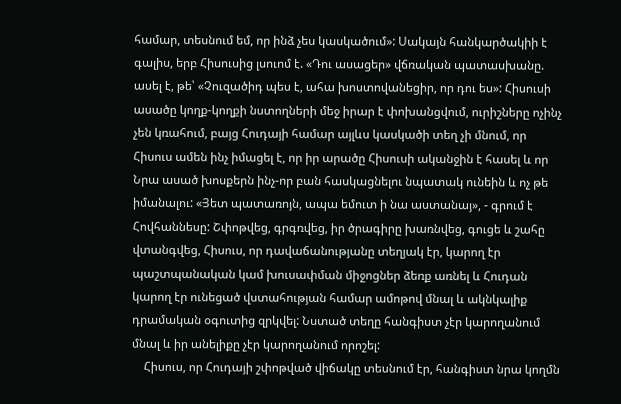համար, տեսնում եմ, որ ինձ չես կասկածում»: Սակայն հանկարծակիի է գալիս, երբ Հիսուսից լսուոմ է. «Դու ասացեր» վճռական պատասխանը. ասել է, թե՝ «Չուզածիդ պես է, ահա խոստովանեցիր, որ դու ես»: Հիսուսի ասածը կողք-կողքի նստողների մեջ իրար է փոխանցվում, ուրիշները ոչինչ չեն կռահում, բայց Հուդայի համար այլևս կասկածի տեղ չի մնում, որ Հիսուս ամեն ինչ իմացել է, որ իր արածը Հիսուսի ականջին է հասել և որ Նրա ասած խոսքերն ինչ-որ բան հասկացնելու նպատակ ունեին և ոչ թե իմանալու: «Յետ պատառոյն, ապա եմուտ ի նա աստանայ», - գրում է Հովհաննեսը: Շփոթվեց, գրգռվեց, իր ծրագիրը խառնվեց, գուցե և շահը վտանգվեց, Հիսուս, որ դավաճանությանը տեղյակ էր, կարող էր պաշտպանական կամ խուսափման միջոցներ ձեռք առնել և Հուդան կարող էր ունեցած վստահության համար ամոթով մնալ և ակնկալիք դրամական օգուտից զրկվել: Նստած տեղը հանգիստ չէր կարողանում մնալ և իր անելիքը չէր կարողանում որոշել:
    Հիսուս, որ Հուդայի շփոթված վիճակը տեսնում էր, հանգիստ նրա կողմն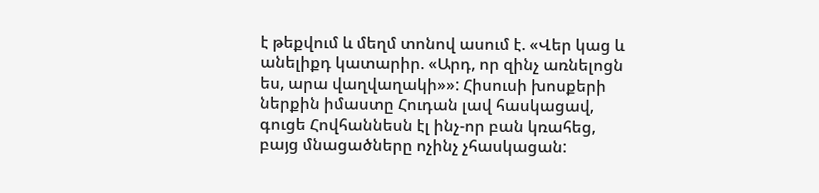է թեքվում և մեղմ տոնով ասում է. «Վեր կաց և անելիքդ կատարիր. «Արդ, որ զինչ առնելոցն ես, արա վաղվաղակի»»: Հիսուսի խոսքերի ներքին իմաստը Հուդան լավ հասկացավ, գուցե Հովհաննեսն էլ ինչ-որ բան կռահեց, բայց մնացածները ոչինչ չհասկացան: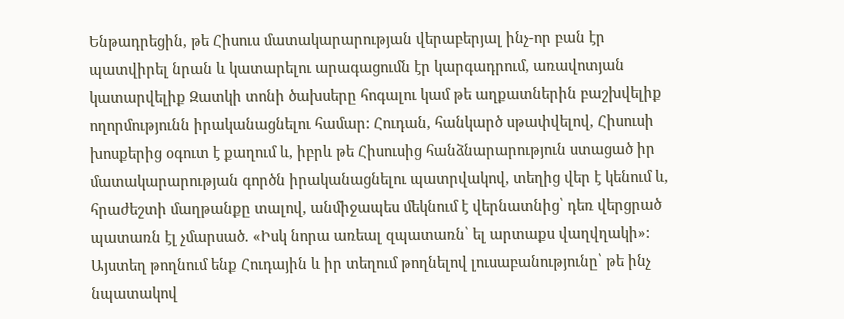Ենթադրեցին, թե Հիսուս մատակարարության վերաբերյալ ինչ-որ բան էր պատվիրել նրան և կատարելու արագացումն էր կարգադրում, առավոտյան կատարվելիք Զատկի տոնի ծախսերը հոգալու կամ թե աղքատներին բաշխվելիք ողորմությունն իրականացնելու համար: Հուդան, հանկարծ սթափվելով, Հիսուսի խոսքերից օգուտ է քաղում և, իբրև թե Հիսուսից հանձնարարություն ստացած իր մատակարարության գործն իրականացնելու պատրվակով, տեղից վեր է կենում և, հրաժեշտի մաղթանքը տալով, անմիջապես մեկնում է վերնատնից՝ դեռ վերցրած պատառն էլ չմարսած. «Իսկ նորա առեալ զպատառն՝ ել արտաքս վաղվղակի»: Այստեղ թողնում ենք Հուդային և իր տեղում թողնելով լուսաբանությունը՝ թե ինչ նպատակով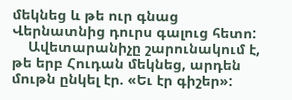մեկնեց և թե ուր գնաց Վերնատնից դուրս գալուց հետո:
    Ավետարանիչը շարունակում է, թե երբ Հուդան մեկնեց, արդեն մութն ընկել էր. «Եւ էր գիշեր»: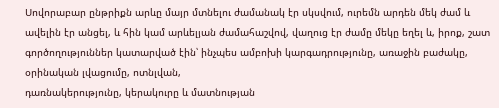Սովորաբար ընթրիքն արևը մայր մտնելու ժամանակ էր սկսվում, ուրեմն արդեն մեկ ժամ և ավելին էր անցել, և հին կամ արևելյան ժամահաշվով, վաղուց էր ժամը մեկը եղել և, իրոք, շատ գործողություններ կատարված էին՝ ինչպես ամբոխի կարգադրությունը, առաջին բաժակը, օրինական լվացումը, ոտնլվան,
դառնակերությունը, կերակուրը և մատնության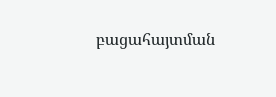բացահայտման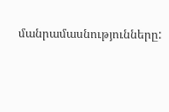մանրամասնությունները: